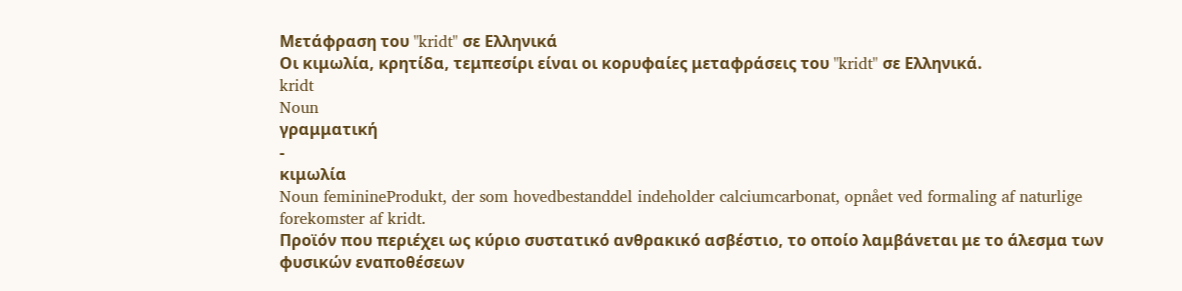Μετάφραση του "kridt" σε Ελληνικά
Οι κιμωλία, κρητίδα, τεμπεσίρι είναι οι κορυφαίες μεταφράσεις του "kridt" σε Ελληνικά.
kridt
Noun
γραμματική
-
κιμωλία
Noun feminineProdukt, der som hovedbestanddel indeholder calciumcarbonat, opnået ved formaling af naturlige forekomster af kridt.
Προϊόν που περιέχει ως κύριο συστατικό ανθρακικό ασβέστιο, το οποίο λαμβάνεται με το άλεσμα των φυσικών εναποθέσεων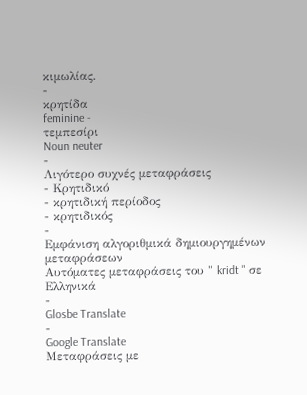κιμωλίας.
-
κρητίδα
feminine -
τεμπεσίρι
Noun neuter
-
Λιγότερο συχνές μεταφράσεις
- Κρητιδικό
- κρητιδική περίοδος
- κρητιδικός
-
Εμφάνιση αλγοριθμικά δημιουργημένων μεταφράσεων
Αυτόματες μεταφράσεις του " kridt " σε Ελληνικά
-
Glosbe Translate
-
Google Translate
Μεταφράσεις με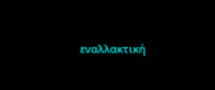εναλλακτική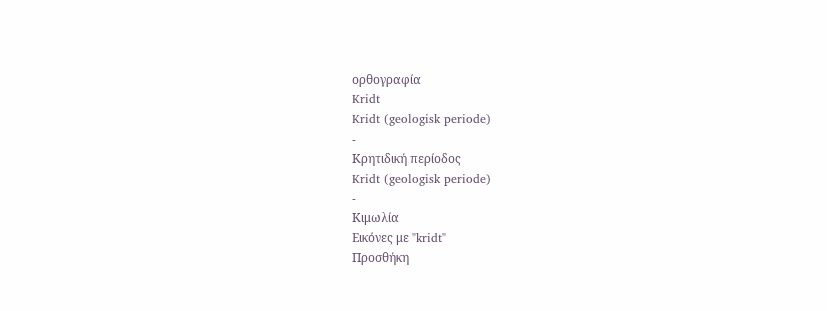ορθογραφία
Kridt
Kridt (geologisk periode)
-
Κρητιδική περίοδος
Kridt (geologisk periode)
-
Κιμωλία
Εικόνες με "kridt"
Προσθήκη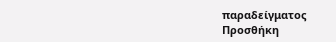παραδείγματος
Προσθήκη